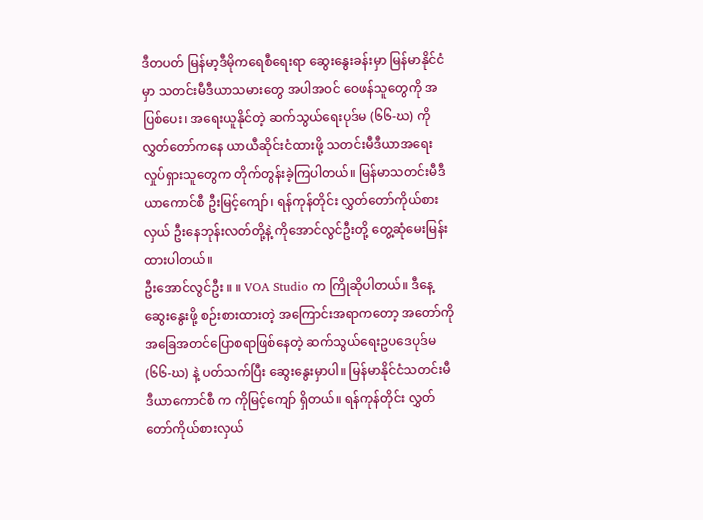ဒီတပတ် မြန်မာ့ဒီမိုကရေစီရေးရာ ဆွေးနွေးခန်းမှာ မြန်မာနိုင်ငံမှာ သတင်းမီဒီယာသမားတွေ အပါအဝင် ဝေဖန်သူတွေကို အပြစ်ပေး၊ အရေးယူနိုင်တဲ့ ဆက်သွယ်ရေးပုဒ်မ (၆၆-ဃ) ကို လွှတ်တော်ကနေ ယာယီဆိုင်းငံထားဖို့ သတင်းမီဒီယာအရေး လှုပ်ရှားသူတွေက တိုက်တွန်းခဲ့ကြပါတယ်။ မြန်မာသတင်းမီဒီယာကောင်စီ ဦးမြင့်ကျော်၊ ရန်ကုန်တိုင်း လွှတ်တော်ကိုယ်စားလှယ် ဦးနေဘုန်းလတ်တို့နဲ့ ကိုအောင်လွင်ဦးတို့ တွေ့ဆုံမေးမြန်းထားပါတယ်။
ဦးအောင်လွင်ဦး ။ ။ VOA Studio က ကြိုဆိုပါတယ်။ ဒီနေ့ ဆွေးနွေးဖို့ စဉ်းစားထားတဲ့ အကြောင်းအရာကတော့ အတော်ကို အခြေအတင်ပြောစရာဖြစ်နေတဲ့ ဆက်သွယ်ရေးဥပဒေပုဒ်မ (၆၆-ဃ) နဲ့ ပတ်သက်ပြီး ဆွေးနွေးမှာပါ။ မြန်မာနိုင်ငံသတင်းမီဒီယာကောင်စီ က ကိုမြင့်ကျော် ရှိတယ်။ ရန်ကုန်တိုင်း လွှတ်တော်ကိုယ်စားလှယ်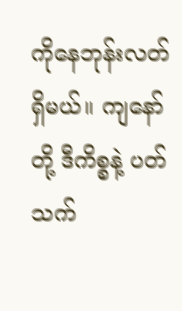ကိုနေဘုန်းလတ် ရှိမယ်။ ကျနော်တို့ ဒီကိစ္စနဲ့ ပတ်သက်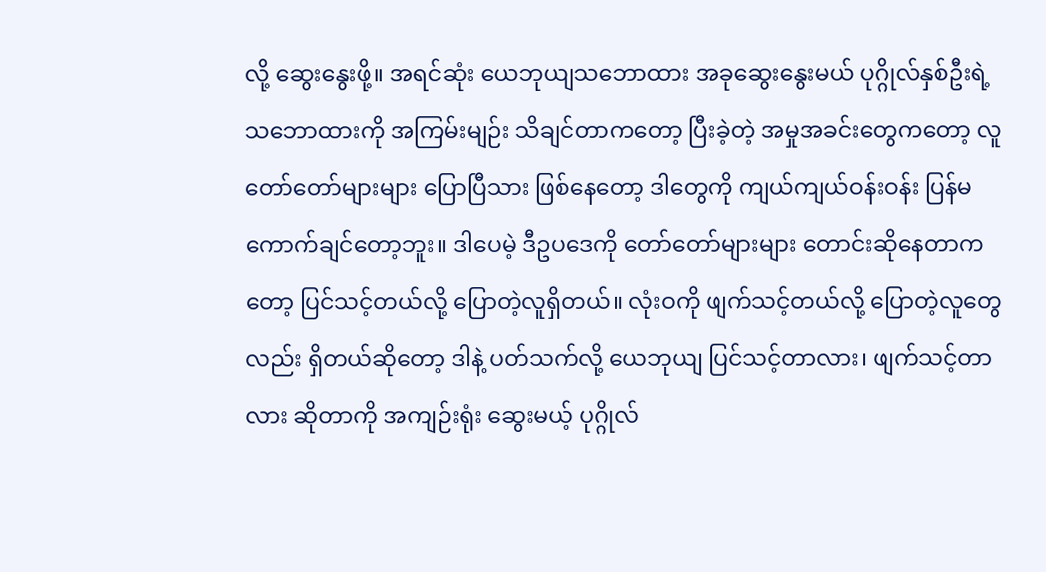လို့ ဆွေးနွေးဖို့။ အရင်ဆုံး ယေဘုယျသဘောထား အခုဆွေးနွေးမယ် ပုဂ္ဂိုလ်နှစ်ဦးရဲ့ သဘောထားကို အကြမ်းမျဉ်း သိချင်တာကတော့ ပြီးခဲ့တဲ့ အမှုအခင်းတွေကတော့ လူတော်တော်များများ ပြောပြီသား ဖြစ်နေတော့ ဒါတွေကို ကျယ်ကျယ်ဝန်းဝန်း ပြန်မကောက်ချင်တော့ဘူး။ ဒါပေမဲ့ ဒီဥပဒေကို တော်တော်များများ တောင်းဆိုနေတာကတော့ ပြင်သင့်တယ်လို့ ပြောတဲ့လူရှိတယ်။ လုံးဝကို ဖျက်သင့်တယ်လို့ ပြောတဲ့လူတွေလည်း ရှိတယ်ဆိုတော့ ဒါနဲ့ ပတ်သက်လို့ ယေဘုယျ ပြင်သင့်တာလား၊ ဖျက်သင့်တာလား ဆိုတာကို အကျဉ်းရုံး ဆွေးမယ့် ပုဂ္ဂိုလ်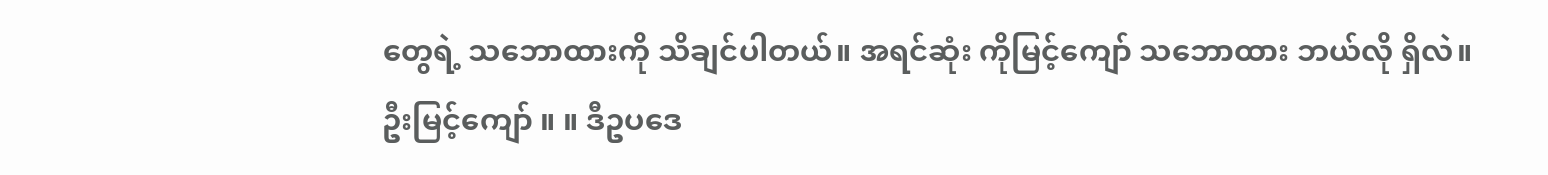တွေရဲ့ သဘောထားကို သိချင်ပါတယ်။ အရင်ဆုံး ကိုမြင့်ကျော် သဘောထား ဘယ်လို ရှိလဲ။
ဦးမြင့်ကျော် ။ ။ ဒီဥပဒေ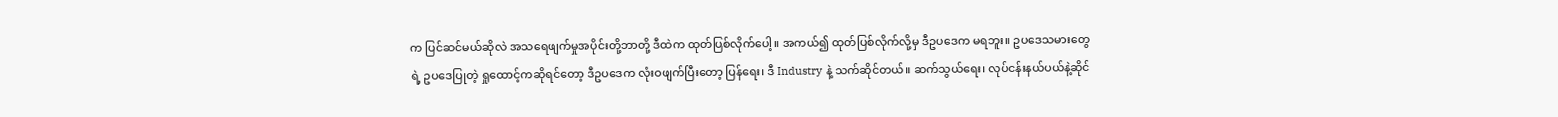က ပြင်ဆင်မယ်ဆိုလဲ အသရေဖျက်မှုအပိုင်းတို့ဘာတို့ ဒီထဲက ထုတ်ပြစ်လိုက်ပေါ့။ အကယ်၍ ထုတ်ပြစ်လိုက်လို့မှ ဒီဥပဒေက မရဘူး။ ဥပဒေသမားတွေရဲ့ ဥပဒေပြုတဲ့ ရှုထောင့်ကဆိုရင်တော့ ဒီဥပဒေက လုံးဝဖျက်ပြီးတော့ ပြန်ရေး၊ ဒီ Industry နဲ့ သက်ဆိုင်တယ်။ ဆက်သွယ်ရေး၊ လုပ်ငန်းနယ်ပယ်နဲ့ဆိုင်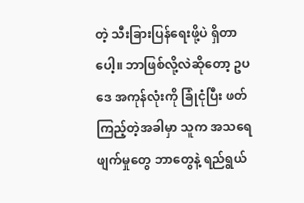တဲ့ သီးခြားပြန်ရေးဖို့ပဲ ရှိတာပေါ့။ ဘာဖြစ်လို့လဲဆိုတော့ ဥပဒေ အကုန်လုံးကို ခြုံငုံပြီး ဖတ်ကြည့်တဲ့အခါမှာ သူက အသရေဖျက်မှုတွေ ဘာတွေနဲ့ ရည်ရွယ်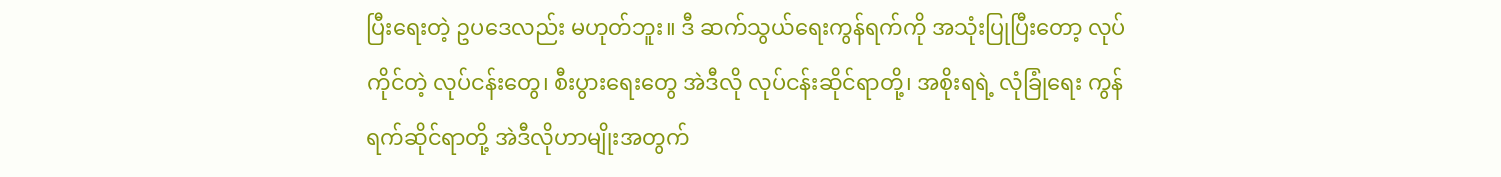ပြီးရေးတဲ့ ဥပဒေလည်း မဟုတ်ဘူး။ ဒီ ဆက်သွယ်ရေးကွန်ရက်ကို အသုံးပြုပြီးတော့ လုပ်ကိုင်တဲ့ လုပ်ငန်းတွေ၊ စီးပွားရေးတွေ အဲဒီလို လုပ်ငန်းဆိုင်ရာတို့၊ အစိုးရရဲ့ လုံခြုံရေး ကွန်ရက်ဆိုင်ရာတို့ အဲဒီလိုဟာမျိုးအတွက်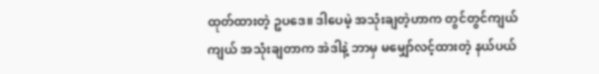ထုတ်ထားတဲ့ ဥပဒေ။ ဒါပေမဲ့ အသုံးချတဲ့ဟာက တွင်တွင်ကျယ်ကျယ် အသုံးချတာက အဲဒါနဲ့ ဘာမှ မမျှော်လင့်ထားတဲ့ နယ်ပယ်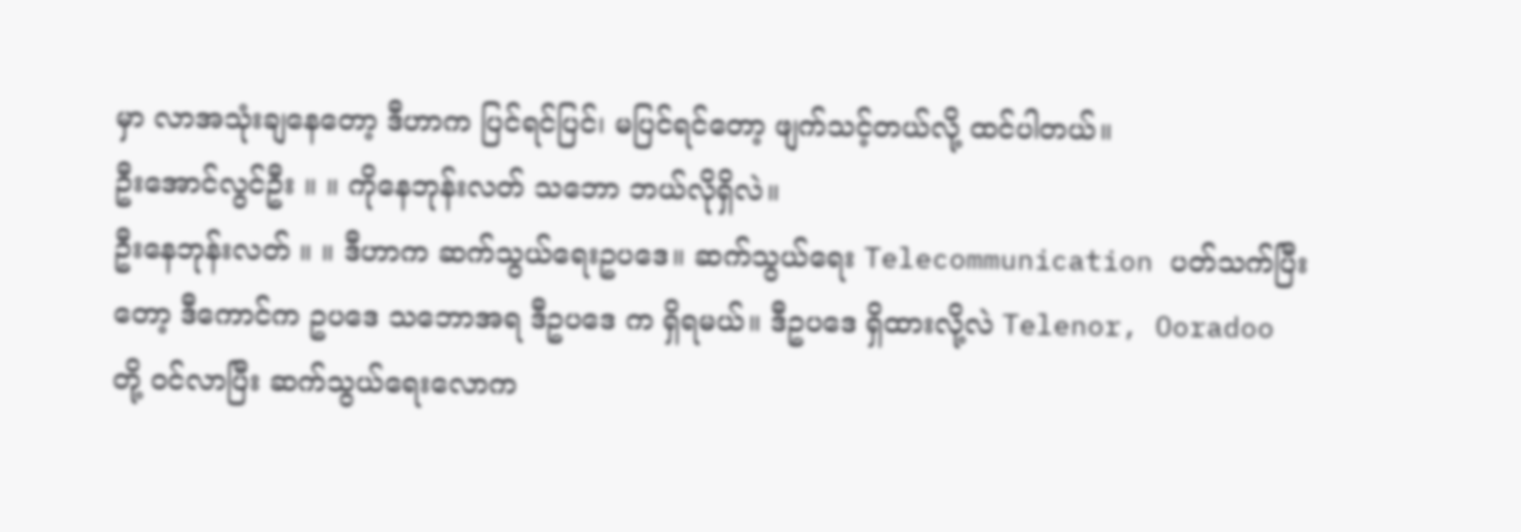မှာ လာအသုံးချနေတော့ ဒီဟာက ပြင်ရင်ပြင်၊ မပြင်ရင်တော့ ဖျက်သင့်တယ်လို့ ထင်ပါတယ်။
ဦးအောင်လွင်ဦး ။ ။ ကိုနေဘုန်းလတ် သဘော ဘယ်လိုရှိလဲ။
ဦးနေဘုန်းလတ် ။ ။ ဒီဟာက ဆက်သွယ်ရေးဥပဒေ။ ဆက်သွယ်ရေး Telecommunication ပတ်သက်ပြီးတော့ ဒီကောင်က ဥပဒေ သဘောအရ ဒီဥပဒေ က ရှိရမယ်။ ဒီဥပဒေ ရှိထားလို့လဲ Telenor, Ooradoo တို့ ဝင်လာပြီး ဆက်သွယ်ရေးလောက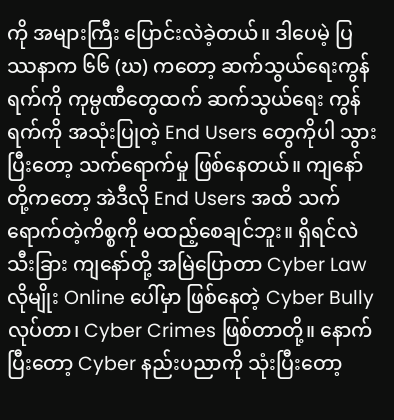ကို အများကြီး ပြောင်းလဲခဲ့တယ်။ ဒါပေမဲ့ ပြဿနာက ၆၆ (ဃ) ကတော့ ဆက်သွယ်ရေးကွန်ရက်ကို ကုမ္ပဏီတွေထက် ဆက်သွယ်ရေး ကွန်ရက်ကို အသုံးပြုတဲ့ End Users တွေကိုပါ သွားပြီးတော့ သက်ရောက်မှု ဖြစ်နေတယ်။ ကျနော်တို့ကတော့ အဲဒီလို End Users အထိ သက်ရောက်တဲ့ကိစ္စကို မထည့်စေချင်ဘူး။ ရှိရင်လဲ သီးခြား ကျနော်တို့ အမြဲပြောတာ Cyber Law လိုမျိုး Online ပေါ်မှာ ဖြစ်နေတဲ့ Cyber Bully လုပ်တာ၊ Cyber Crimes ဖြစ်တာတို့။ နောက်ပြီးတော့ Cyber နည်းပညာကို သုံးပြီးတော့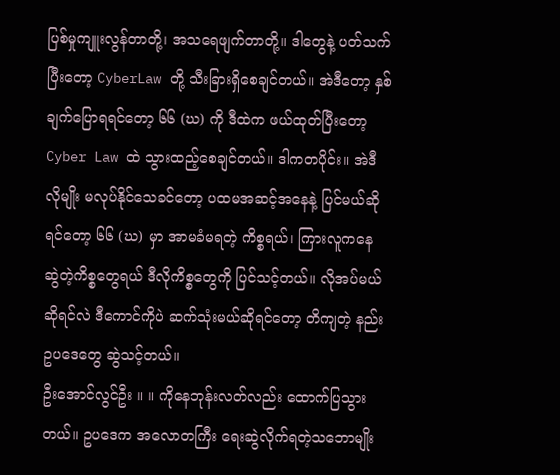ပြစ်မှုကျူးလွန်တာတို့၊ အသရေဖျက်တာတို့။ ဒါတွေနဲ့ ပတ်သက်ပြီးတော့ CyberLaw တို့ သီးခြားရှိစေချင်တယ်။ အဲဒီတော့ နှစ်ချက်ပြောရရင်တော့ ၆၆ (ဃ) ကို ဒီထဲက ဖယ်ထုတ်ပြီးတော့ Cyber Law ထဲ သွားထည့်စေချင်တယ်။ ဒါကတပိုင်း။ အဲဒီလိုမျိုး မလုပ်နိုင်သေခင်တော့ ပထမအဆင့်အနေနဲ့ ပြင်မယ်ဆိုရင်တော့ ၆၆ (ဃ) မှာ အာမခံမရတဲ့ ကိစ္စရယ်၊ ကြားလူကနေ ဆွဲတဲ့ကိစ္စတွေရယ် ဒီလိုကိစ္စတွေကို ပြင်သင့်တယ်။ လိုအပ်မယ်ဆိုရင်လဲ ဒီကောင်ကိုပဲ ဆက်သုံးမယ်ဆိုရင်တော့ တိကျတဲ့ နည်းဥပဒေတွေ ဆွဲသင့်တယ်။
ဦးအောင်လွင်ဦး ။ ။ ကိုနေဘုန်းလတ်လည်း ထောက်ပြသွားတယ်။ ဥပဒေက အလောတကြီး ရေးဆွဲလိုက်ရတဲ့သဘောမျိုး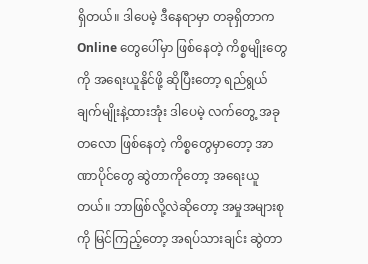ရှိတယ်။ ဒါပေမဲ့ ဒီနေရာမှာ တခုရှိတာက Online တွေပေါ်မှာ ဖြစ်နေတဲ့ ကိစ္စမျိုးတွေကို အရေးယူနိုင်ဖို့ ဆိုပြီးတော့ ရည်ရွယ်ချက်မျိုးနဲ့ထားအုံး ဒါပေမဲ့ လက်တွေ့ အခုတလော ဖြစ်နေတဲ့ ကိစ္စတွေမှာတော့ အာဏာပိုင်တွေ ဆွဲတာကိုတော့ အရေးယူတယ်။ ဘာဖြစ်လို့လဲဆိုတော့ အမှုအများစုကို မြင်ကြည့်တော့ အရပ်သားချင်း ဆွဲတာ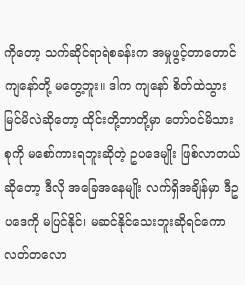ကိုတော့ သက်ဆိုင်ရာရဲစခန်းက အမှုဖွင့်တာတောင် ကျနော်တို့ မတွေ့ဘူး။ ဒါက ကျနော် စိတ်ထဲသွားမြင်မိလဲဆိုတော့ ထိုင်းတို့ဘာတို့မှာ တော်ဝင်မိသားစုကို မစော်ကားရဘူးဆိုတဲ့ ဥပဒေမျိုး ဖြစ်လာတယ်ဆိုတော့ ဒီလို အခြေအနေမျိုး လက်ရှိအချိန်မှာ ဒီဥပဒေကို မပြင်နိုင်၊ မဆင်နိုင်သေးဘူးဆိုရင်ကော လတ်တလော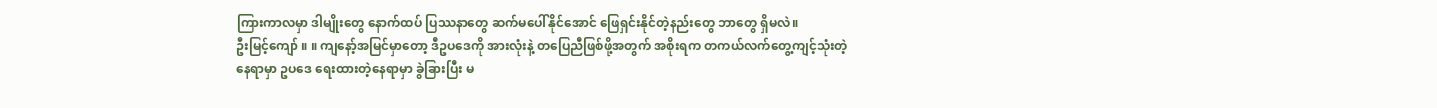ကြားကာလမှာ ဒါမျိုးတွေ နောက်ထပ် ပြဿနာတွေ ဆက်မပေါ်နိုင်အောင် ဖြေရှင်းနိုင်တဲ့နည်းတွေ ဘာတွေ ရှိမလဲ။
ဦးမြင့်ကျော် ။ ။ ကျနော့်အမြင်မှာတော့ ဒီဥပဒေကို အားလုံးနဲ့ တပြေညီဖြစ်ဖို့အတွက် အစိုးရက တကယ်လက်တွေ့ကျင့်သုံးတဲ့ နေရာမှာ ဥပဒေ ရေးထားတဲ့နေရာမှာ ခွဲခြားပြီး မ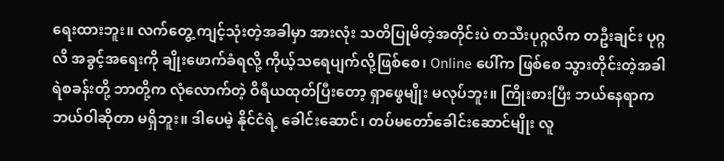ရေးထားဘူး။ လက်တွေ့ ကျင့်သုံးတဲ့အခါမှာ အားလုံး သတိပြုမိတဲ့အတိုင်းပဲ တသီးပုဂ္ဂလိက တဦးချင်း ပုဂ္ဂလိ အခွင့်အရေးကို ချိုးဖောက်ခံရလို့ ကိုယ့်သရေပျက်လို့ဖြစ်စေ၊ Online ပေါ်က ဖြစ်စေ သွားတိုင်းတဲ့အခါ ရဲစခန်းတို့ ဘာတို့က လုံလောက်တဲ့ ဝိရီယထုတ်ပြီးတော့ ရှာဖွေမျိုး မလုပ်ဘူး။ ကြိုးစားပြီး ဘယ်နေရာက ဘယ်ဝါဆိုတာ မရှိဘူး။ ဒါပေမဲ့ နိုင်ငံရဲ့ ခေါင်းဆောင်၊ တပ်မတော်ခေါင်းဆောင်မျိုး လူ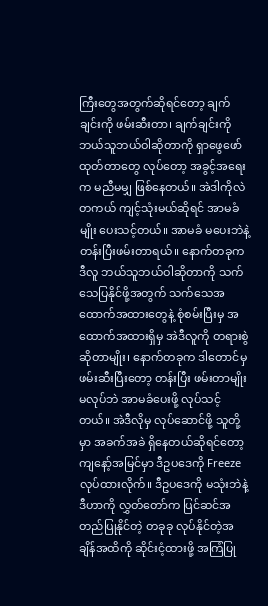ကြီးတွေအတွက်ဆိုရင်တော့ ချက်ချင်းကို ဖမ်းဆီးတာ၊ ချက်ချင်းကို ဘယ်သူဘယ်ဝါဆိုတာကို ရှာဖွေဖော်ထုတ်တာတွေ လုပ်တော့ အခွင့်အရေးက မညီမမျှ ဖြစ်နေတယ်။ အဲဒါကိုလဲ တကယ် ကျင့်သုံးမယ်ဆိုရင် အာမခံမျိုး ပေးသင့်တယ်။ အာမခံ မပေးဘဲနဲ့ တန်းပြီးဖမ်းတာရယ်။ နောက်တခုက ဒီလူ ဘယ်သူဘယ်ဝါဆိုတာကို သက်သေပြနိုင်ဖို့အတွက် သက်သေအထောက်အထားတွေနဲ့ စုံစမ်းပြီးမှ အထောက်အထားရှိမှ အဲဒီလူကို တရားစွဲဆိုတာမျိုး၊ နောက်တခုက ဒါတောင်မှ ဖမ်းဆီးပြီးတော့ တန်းပြီး ဖမ်းတာမျိုး မလုပ်ဘဲ အာမခံပေးဖို့ လုပ်သင့်တယ်။ အဲဒီလိုမှ လုပ်ဆောင်ဖို့ သူတို့မှာ အခက်အခဲ ရှိနေတယ်ဆိုရင်တော့ ကျနော့်အမြင်မှာ ဒီဥပဒေကို Freeze လုပ်ထားလိုက်။ ဒီဥပဒေကို မသုံးဘဲနဲ့ ဒီဟာကို လွှတ်တော်က ပြင်ဆင်အတည်ပြုနိုင်တဲ့ တခုခု လုပ်နိုင်တဲ့အချိန်အထိကို ဆိုင်းငံ့ထားဖို့ အကြံပြု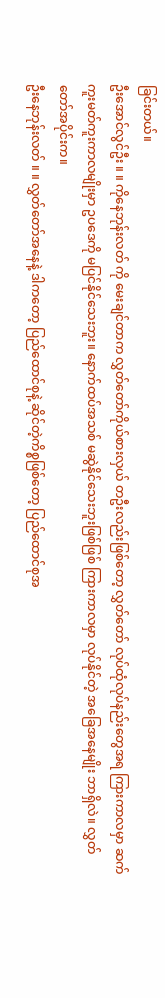ခြင်းတယ်။
ဦးအောင်လွင်ဦး ။ ။ ကိုနေဘုန်းလတ် ကို မေးချင်တာက လွှတ်တော်ကိုယ်စားလှယ် တဦးလည်းဖြစ်တော့ လွှတ်တော် လုပ်ထုံလုပ်နည်းတွေအရ ကြားကာလမှာ ဆက်ကူးမတ်ကူးကာလမျိုးမှာ ဥပဒေကို မပြင်နိုင်သေးဘူး။ နောက်ထပ်အသစ် မဆွဲနိုင်သေးဘူးဖြစ်ဖြစ် ကြားကာလမှာ လုပ်နိုင်တဲ့ အခြေအနေမျိုး ဘာရှိလဲ။ လွှတ်တော်အပိုင်းက။
ဦးနေဘုန်းလတ် ။ ။ လွှတ်တော်အနေနဲ့ ဒါကတော့ ပြည်ထောင်စုနဲ့ ဆိုင်တဲ့ကိစ္စဖြစ်တော့ ပြည်ထောင်စုအ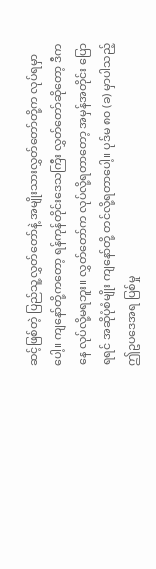ဆင့်ဖြစ်တဲ့ ပြည်သူ့လွှတ်တော်နဲ့ အမျိုးသားလွှတ်တော်တို့က လုပ်ရမှာပေါ့။ ကျနော်တို့ကတော့ ရန်ကုန်တိုင်းဒေသကြီး လွှတ်တော်ဆိုတော့ ဒီကနေ လုပ်လို့မရဘူး။ လွှတ်တော်က လုပ်လို့ရတာတော့ အမှန်အတိုင်း ပြောရရင် အဆိုပုံစံမျိုး ကျနော်တို့ တင်လို့ရတာပေါ့။ ပုဒ်မ ၈၀ (ခ) မှာပါသည့် ဤဥပဒေအရ ပြစ်မှု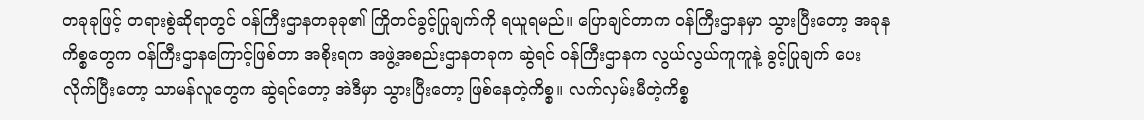တခုခုဖြင့် တရားစွဲဆိုရာတွင် ဝန်ကြီးဌာနတခုခု၏ ကြိုတင်ခွင့်ပြုချက်ကို ရယူရမည်။ ပြောချင်တာက ဝန်ကြီးဌာနမှာ သွားပြီးတော့ အခုနကိစ္စတွေက ဝန်ကြီးဌာနကြောင့်ဖြစ်တာ အစိုးရက အဖွဲ့အစည်းဌာနတခုက ဆွဲရင် ဝန်ကြီးဌာနက လွယ်လွယ်ကူကူနဲ့ ခွင့်ပြုချက် ပေးလိုက်ပြီးတော့ သာမန်လူတွေက ဆွဲရင်တော့ အဲဒီမှာ သွားပြီးတော့ ဖြစ်နေတဲ့ကိစ္စ။ လက်လှမ်းမီတဲ့ကိစ္စ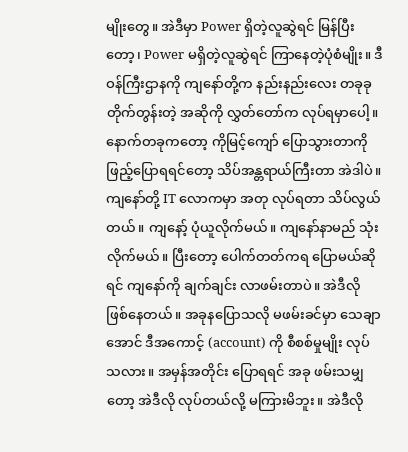မျိုးတွေ။ အဲဒီမှာ Power ရှိတဲ့လူဆွဲရင် မြန်ပြီးတော့၊ Power မရှိတဲ့လူဆွဲရင် ကြာနေတဲ့ပုံစံမျိုး။ ဒီ ဝန်ကြီးဌာနကို ကျနော်တို့က နည်းနည်းလေး တခုခုတိုက်တွန်းတဲ့ အဆိုကို လွှတ်တော်က လုပ်ရမှာပေါ့။ နောက်တခုကတော့ ကိုမြင့်ကျော် ပြောသွားတာကို ဖြည့်ပြောရရင်တော့ သိပ်အန္တရာယ်ကြီးတာ အဲဒါပဲ။ ကျနော်တို့ IT လောကမှာ အတု လုပ်ရတာ သိပ်လွယ်တယ်။ ကျနော့် ပုံယူလိုက်မယ်။ ကျနော်နာမည် သုံးလိုက်မယ်။ ပြီးတော့ ပေါက်တတ်ကရ ပြောမယ်ဆိုရင် ကျနော်ကို ချက်ချင်း လာဖမ်းတာပဲ။ အဲဒီလို ဖြစ်နေတယ်။ အခုနပြောသလို မဖမ်းခင်မှာ သေချာအောင် ဒီအကောင့် (account) ကို စီစစ်မှုမျိုး လုပ်သလား။ အမှန်အတိုင်း ပြောရရင် အခု ဖမ်းသမျှတော့ အဲဒီလို လုပ်တယ်လို့ မကြားမိဘူး။ အဲဒီလို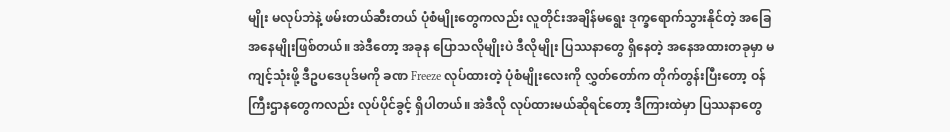မျိုး မလုပ်ဘဲနဲ့ ဖမ်းတယ်ဆီးတယ် ပုံစံမျိုးတွေကလည်း လူတိုင်းအချိန်မရွေး ဒုက္ခရောက်သွားနိုင်တဲ့ အခြေအနေမျိုးဖြစ်တယ်။ အဲဒီတော့ အခုန ပြောသလိုမျိုးပဲ ဒီလိုမျိုး ပြဿနာတွေ ရှိနေတဲ့ အနေအထားတခုမှာ မကျင့်သုံးဖို့ ဒီဥပဒေပုဒ်မကို ခဏ Freeze လုပ်ထားတဲ့ ပုံစံမျိုးလေးကို လွှတ်တော်က တိုက်တွန်းပြီးတော့ ဝန်ကြီးဌာနတွေကလည်း လုပ်ပိုင်ခွင့် ရှိပါတယ်။ အဲဒီလို လုပ်ထားမယ်ဆိုရင်တော့ ဒီကြားထဲမှာ ပြဿနာတွေ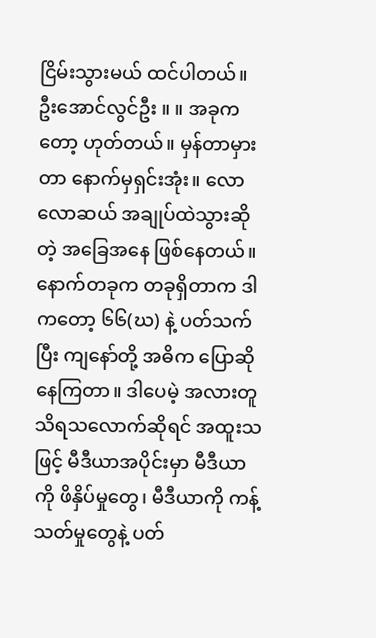ငြိမ်းသွားမယ် ထင်ပါတယ်။
ဦးအောင်လွင်ဦး ။ ။ အခုကတော့ ဟုတ်တယ်။ မှန်တာမှားတာ နောက်မှရှင်းအုံး။ လောလောဆယ် အချုပ်ထဲသွားဆိုတဲ့ အခြေအနေ ဖြစ်နေတယ်။ နောက်တခုက တခုရှိတာက ဒါကတော့ ၆၆(ဃ) နဲ့ ပတ်သက်ပြီး ကျနော်တို့ အဓိက ပြောဆိုနေကြတာ။ ဒါပေမဲ့ အလားတူ သိရသလောက်ဆိုရင် အထူးသဖြင့် မီဒီယာအပိုင်းမှာ မီဒီယာကို ဖိနှိပ်မှုတွေ၊ မီဒီယာကို ကန့်သတ်မှုတွေနဲ့ ပတ်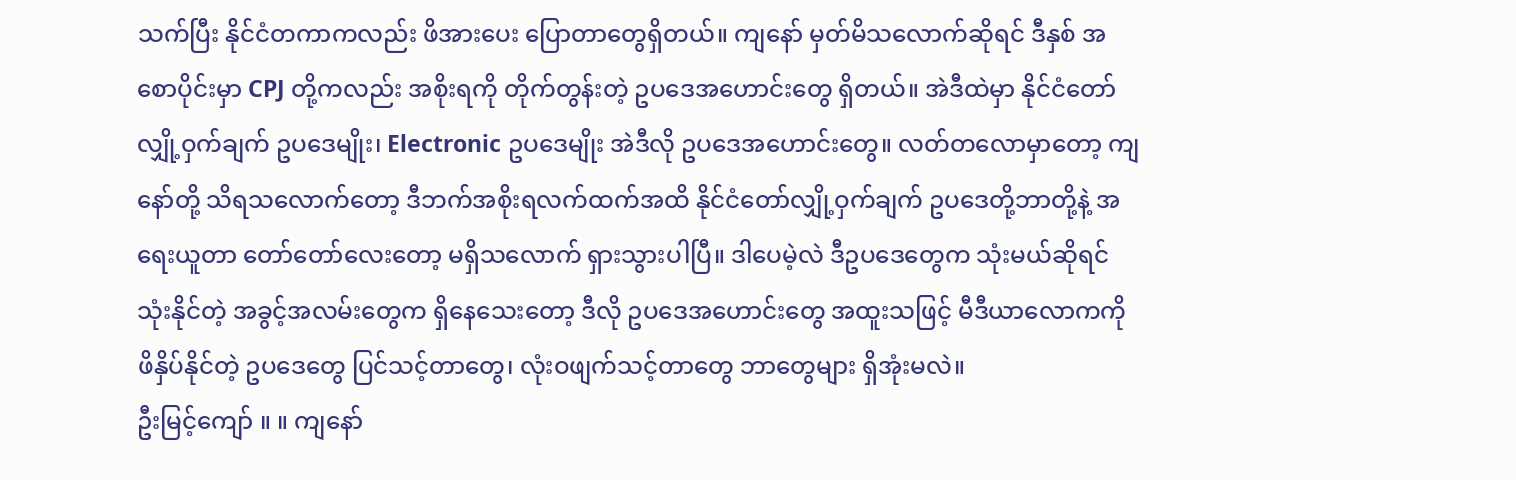သက်ပြီး နိုင်ငံတကာကလည်း ဖိအားပေး ပြောတာတွေရှိတယ်။ ကျနော် မှတ်မိသလောက်ဆိုရင် ဒီနှစ် အစောပိုင်းမှာ CPJ တို့ကလည်း အစိုးရကို တိုက်တွန်းတဲ့ ဥပဒေအဟောင်းတွေ ရှိတယ်။ အဲဒီထဲမှာ နိုင်ငံတော်လျှို့ဝှက်ချက် ဥပဒေမျိုး၊ Electronic ဥပဒေမျိုး အဲဒီလို ဥပဒေအဟောင်းတွေ။ လတ်တလောမှာတော့ ကျနော်တို့ သိရသလောက်တော့ ဒီဘက်အစိုးရလက်ထက်အထိ နိုင်ငံတော်လျှို့ဝှက်ချက် ဥပဒေတို့ဘာတို့နဲ့ အရေးယူတာ တော်တော်လေးတော့ မရှိသလောက် ရှားသွားပါပြီ။ ဒါပေမဲ့လဲ ဒီဥပဒေတွေက သုံးမယ်ဆိုရင် သုံးနိုင်တဲ့ အခွင့်အလမ်းတွေက ရှိနေသေးတော့ ဒီလို ဥပဒေအဟောင်းတွေ အထူးသဖြင့် မီဒီယာလောကကို ဖိနှိပ်နိုင်တဲ့ ဥပဒေတွေ ပြင်သင့်တာတွေ၊ လုံးဝဖျက်သင့်တာတွေ ဘာတွေများ ရှိအုံးမလဲ။
ဦးမြင့်ကျော် ။ ။ ကျနော်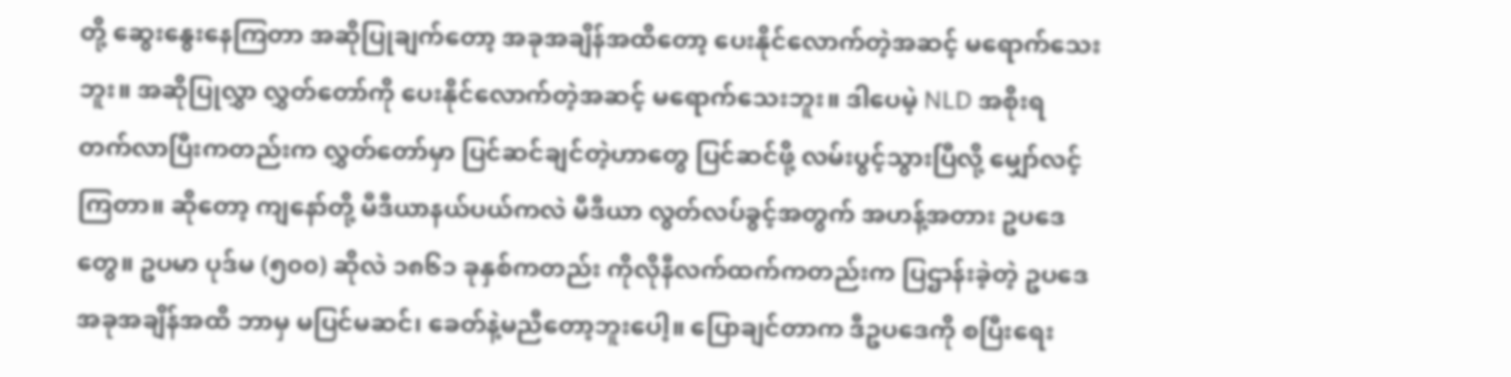တို့ ဆွေးနွေးနေကြတာ အဆိုပြုချက်တော့ အခုအချိန်အထိတော့ ပေးနိုင်လောက်တဲ့အဆင့် မရောက်သေးဘူး။ အဆိုပြုလွှာ လွှတ်တော်ကို ပေးနိုင်လောက်တဲ့အဆင့် မရောက်သေးဘူး။ ဒါပေမဲ့ NLD အစိုးရ တက်လာပြီးကတည်းက လွှတ်တော်မှာ ပြင်ဆင်ချင်တဲ့ဟာတွေ ပြင်ဆင်ဖို့ လမ်းပွင့်သွားပြီလို့ မျှော်လင့်ကြတာ။ ဆိုတော့ ကျနော်တို့ မီဒီယာနယ်ပယ်ကလဲ မီဒီယာ လွတ်လပ်ခွင့်အတွက် အဟန့်အတား ဥပဒေတွေ။ ဥပမာ ပုဒ်မ (၅၀၀) ဆိုလဲ ၁၈၆၁ ခုနှစ်ကတည်း ကိုလိုနီလက်ထက်ကတည်းက ပြဌာန်းခဲ့တဲ့ ဥပဒေ အခုအချိန်အထိ ဘာမှ မပြင်မဆင်၊ ခေတ်နဲ့မညီတော့ဘူးပေါ့။ ပြောချင်တာက ဒီဥပဒေကို စပြီးရေး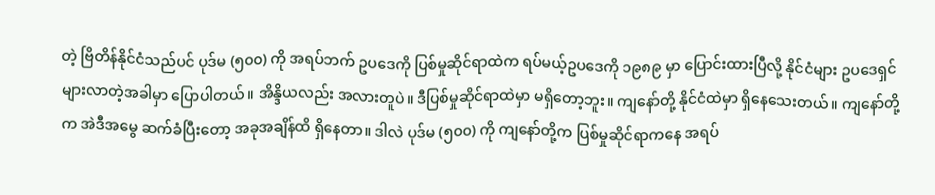တဲ့ ဗြိတိန်နိုင်ငံသည်ပင် ပုဒ်မ (၅၀၀) ကို အရပ်ဘက် ဥပဒေကို ပြစ်မှုဆိုင်ရာထဲက ရပ်မယ့်ဥပဒေကို ၁၉၈၉ မှာ ပြောင်းထားပြီလို့ နိုင်ငံများ ဥပဒေရှင်များလာတဲ့အခါမှာ ပြောပါတယ်။ အိန္ဒိယလည်း အလားတူပဲ။ ဒီပြစ်မှုဆိုင်ရာထဲမှာ မရှိတော့ဘူး။ ကျနော်တို့ နိုင်ငံထဲမှာ ရှိနေသေးတယ်။ ကျနော်တို့က အဲဒီအမွေ ဆက်ခံပြီးတော့ အခုအချိန်ထိ ရှိနေတာ။ ဒါလဲ ပုဒ်မ (၅၀၀) ကို ကျနော်တို့က ပြစ်မှုဆိုင်ရာကနေ အရပ်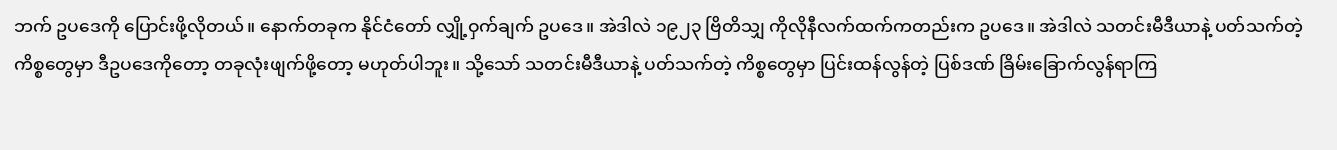ဘက် ဥပဒေကို ပြောင်းဖို့လိုတယ်။ နောက်တခုက နိုင်ငံတော် လျှို့ဝှက်ချက် ဥပဒေ။ အဲဒါလဲ ၁၉၂၃ ဗြိတိသျှ ကိုလိုနီလက်ထက်ကတည်းက ဥပဒေ။ အဲဒါလဲ သတင်းမီဒီယာနဲ့ ပတ်သက်တဲ့ ကိစ္စတွေမှာ ဒီဥပဒေကိုတော့ တခုလုံးဖျက်ဖို့တော့ မဟုတ်ပါဘူး။ သို့သော် သတင်းမီဒီယာနဲ့ ပတ်သက်တဲ့ ကိစ္စတွေမှာ ပြင်းထန်လွန်တဲ့ ပြစ်ဒဏ် ခြိမ်းခြောက်လွန်ရာကြ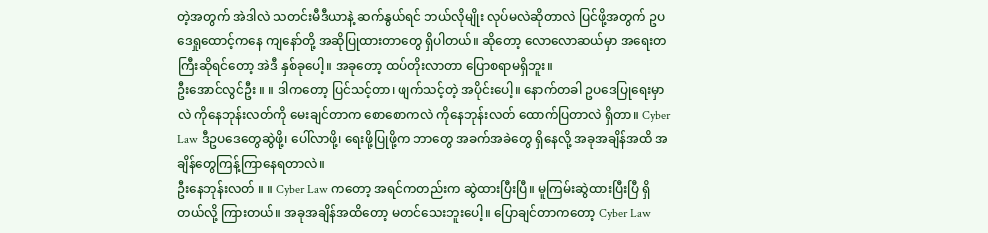တဲ့အတွက် အဲဒါလဲ သတင်းမီဒီယာနဲ့ ဆက်နွယ်ရင် ဘယ်လိုမျိုး လုပ်မလဲဆိုတာလဲ ပြင်ဖို့အတွက် ဥပဒေရှုထောင့်ကနေ ကျနော်တို့ အဆိုပြုထားတာတွေ ရှိပါတယ်။ ဆိုတော့ လောလောဆယ်မှာ အရေးတကြီးဆိုရင်တော့ အဲဒီ နှစ်ခုပေါ့။ အခုတော့ ထပ်တိုးလာတာ ပြောစရာမရှိဘူး။
ဦးအောင်လွင်ဦး ။ ။ ဒါကတော့ ပြင်သင့်တာ၊ ဖျက်သင့်တဲ့ အပိုင်းပေါ့။ နောက်တခါ ဥပဒေပြုရေးမှာလဲ ကိုနေဘုန်းလတ်ကို မေးချင်တာက စောစောကလဲ ကိုနေဘုန်းလတ် ထောက်ပြတာလဲ ရှိတာ။ Cyber Law ဒီဥပဒေတွေဆွဲဖို့၊ ပေါ်လာဖို့၊ ရေးဖို့ပြုဖို့က ဘာတွေ အခက်အခဲတွေ ရှိနေလို့ အခုအချိန်အထိ အချိန်တွေကြန့်ကြာနေရတာလဲ။
ဦးနေဘုန်းလတ် ။ ။ Cyber Law ကတော့ အရင်ကတည်းက ဆွဲထားပြီးပြီ။ မူကြမ်းဆွဲထားပြီးပြီ ရှိတယ်လို့ ကြားတယ်။ အခုအချိန်အထိတော့ မတင်သေးဘူးပေါ့။ ပြောချင်တာကတော့ Cyber Law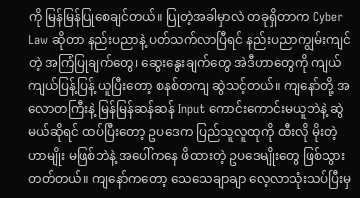ကို မြန်မြန်ပြုစေချင်တယ်။ ပြုတဲ့အခါမှာလဲ တခုရှိတာက Cyber Law ဆိုတာ နည်းပညာနဲ့ ပတ်သက်လာပြီရင် နည်းပညာကျွမ်းကျင်တဲ့ အကြံပြုချက်တွေ၊ ဆွေးနွေးချက်တွေ အဲဒီဟာတွေကို ကျယ်ကျယ်ပြန့်ပြန့် ယူပြီးတော့ စနစ်တကျ ဆွဲသင့်တယ်။ ကျနော်တို့ အလောတကြီးနဲ့ မြန်မြန်ဆန်ဆန် Input ကောင်းကောင်းမယူဘဲနဲ့ ဆွဲမယ်ဆိုရင် ထပ်ပြီးတော့ ဥပဒေက ပြည်သူလူထုကို ထီးလို မိုးတဲ့ဟာမျိုး မဖြစ်ဘဲနဲ့ အပေါ်ကနေ ဖိထားတဲ့ ဥပဒေမျိုးတွေ ဖြစ်သွားတတ်တယ်။ ကျနော်ကတော့ သေသေချာချာ လေ့လာသုံးသပ်ပြီးမှ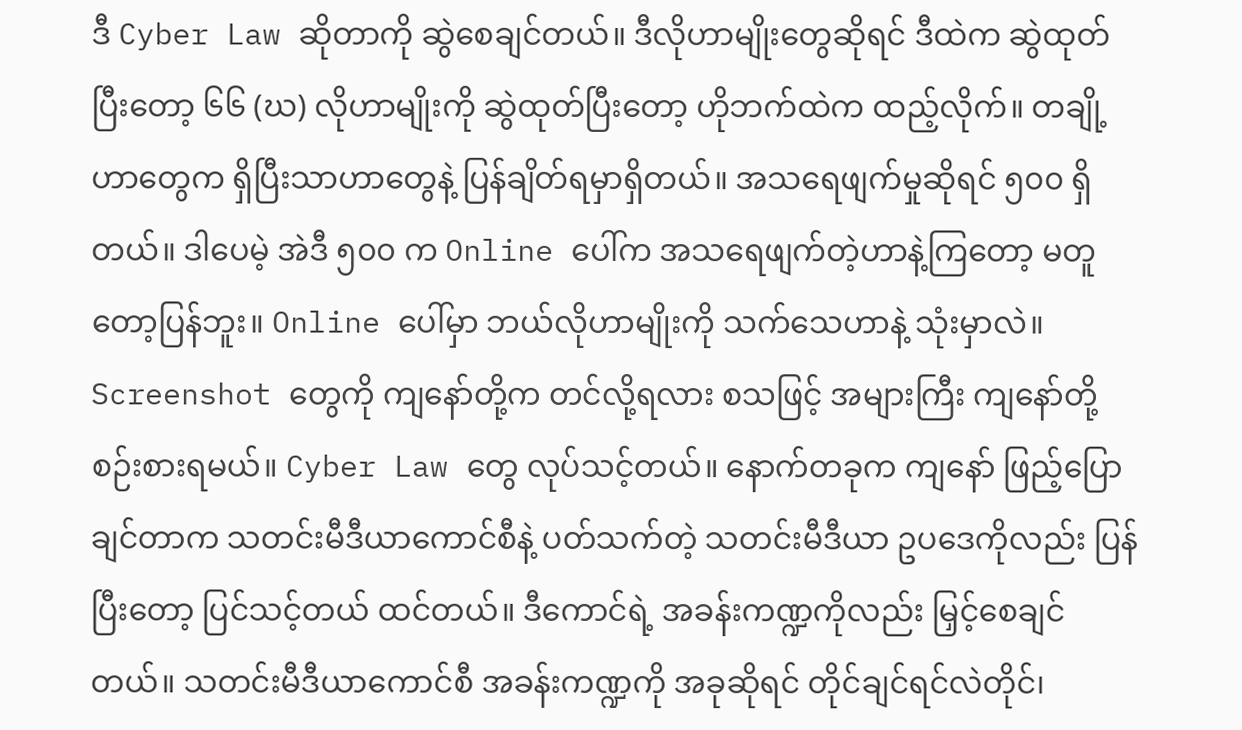ဒီ Cyber Law ဆိုတာကို ဆွဲစေချင်တယ်။ ဒီလိုဟာမျိုးတွေဆိုရင် ဒီထဲက ဆွဲထုတ်ပြီးတော့ ၆၆ (ဃ) လိုဟာမျိုးကို ဆွဲထုတ်ပြီးတော့ ဟိုဘက်ထဲက ထည့်လိုက်။ တချို့ဟာတွေက ရှိပြီးသာဟာတွေနဲ့ ပြန်ချိတ်ရမှာရှိတယ်။ အသရေဖျက်မှုဆိုရင် ၅၀၀ ရှိတယ်။ ဒါပေမဲ့ အဲဒီ ၅၀၀ က Online ပေါ်က အသရေဖျက်တဲ့ဟာနဲ့ကြတော့ မတူတော့ပြန်ဘူး။ Online ပေါ်မှာ ဘယ်လိုဟာမျိုးကို သက်သေဟာနဲ့ သုံးမှာလဲ။ Screenshot တွေကို ကျနော်တို့က တင်လို့ရလား စသဖြင့် အများကြီး ကျနော်တို့ စဉ်းစားရမယ်။ Cyber Law တွေ လုပ်သင့်တယ်။ နောက်တခုက ကျနော် ဖြည့်ပြောချင်တာက သတင်းမီဒီယာကောင်စီနဲ့ ပတ်သက်တဲ့ သတင်းမီဒီယာ ဥပဒေကိုလည်း ပြန်ပြီးတော့ ပြင်သင့်တယ် ထင်တယ်။ ဒီကောင်ရဲ့ အခန်းကဏ္ဍကိုလည်း မြှင့်စေချင်တယ်။ သတင်းမီဒီယာကောင်စီ အခန်းကဏ္ဍကို အခုဆိုရင် တိုင်ချင်ရင်လဲတိုင်၊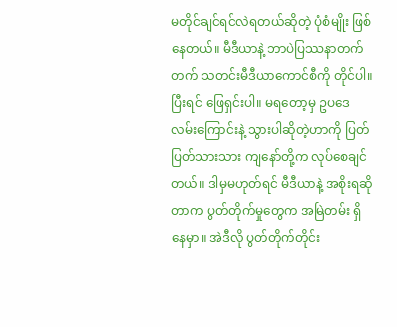မတိုင်ချင်ရင်လဲရတယ်ဆိုတဲ့ ပုံစံမျိုး ဖြစ်နေတယ်။ မီဒီယာနဲ့ ဘာပဲပြဿနာတက်တက် သတင်းမီဒီယာကောင်စီကို တိုင်ပါ။ ပြီးရင် ဖြေရှင်းပါ။ မရတော့မှ ဥပဒေလမ်းကြောင်းနဲ့ သွားပါဆိုတဲ့ဟာကို ပြတ်ပြတ်သားသား ကျနော်တို့က လုပ်စေချင်တယ်။ ဒါမှမဟုတ်ရင် မီဒီယာနဲ့ အစိုးရဆိုတာက ပွတ်တိုက်မှုတွေက အမြဲတမ်း ရှိနေမှာ။ အဲဒီလို ပွတ်တိုက်တိုင်း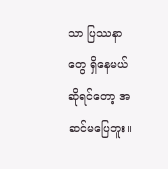သာ ပြဿနာတွေ ရှိနေမယ်ဆိုရင်တော့ အဆင်မပြေဘူး။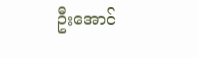ဦးအောင်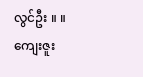လွင်ဦး ။ ။ ကျေးဇူး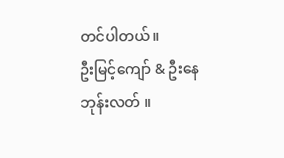တင်ပါတယ်။
ဦးမြင့်ကျော် & ဦးနေဘုန်းလတ် ။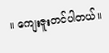။ ကျေးဇူးတင်ပါတယ်။